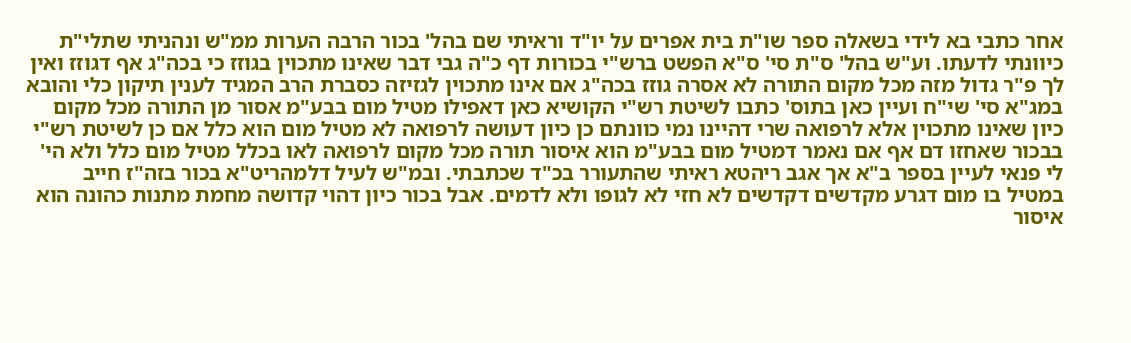אחר כתבי בא לידי בשאלה ספר שו"ת בית אפרים על יו"ד וראיתי שם בהל' בכור הרבה הערות ממ"ש ונהניתי שתלי"ת כיוונתי לדעתו. וע"ש בהל' ס"ת סי' ס"א הפשט ברש"י בכורות דף כ"ה גבי דבר שאינו מתכוין בגוזז כי בכה"ג אף דגוזז ואין לך פ"ר גדול מזה מכל מקום התורה לא אסרה גוזז בכה"ג אם אינו מתכוין לגזיזה כסברת הרב המגיד לענין תיקון כלי והובא במג"א סי' שי"ח ועיין כאן בתוס' כתבו לשיטת רש"י הקושיא כאן דאפילו מטיל מום בבע"מ אסור מן התורה מכל מקום כיון שאינו מתכוין אלא לרפואה שרי דהיינו נמי כוונתם כן כיון דעושה לרפואה לא מטיל מום הוא כלל אם כן לשיטת רש"י בבכור שאחזו דם אף אם נאמר דמטיל מום בבע"מ הוא איסור תורה מכל מקום לרפואה לאו בכלל מטיל מום כלל ולא הי' לי פנאי לעיין בספר ב"א אך אגב ריהטא ראיתי שהתעורר בכ"ד שכתבתי. ובמ"ש לעיל דלמהריט"א בכור בזה"ז חייב במטיל בו מום דגרע מקדשים דקדשים לא חזי לא לגופו ולא לדמים. אבל בכור כיון דהוי קדושה מחמת מתנות כהונה הוא איסור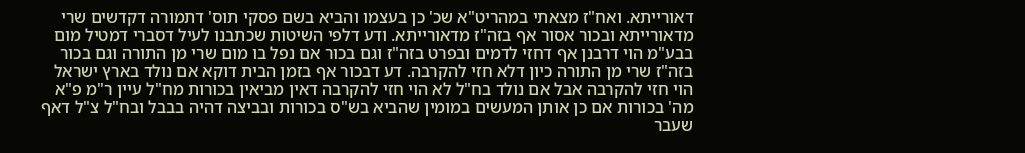דאורייתא. ואח"ז מצאתי במהריט"א שכ' כן בעצמו והביא בשם פסקי תוס' דתמורה דקדשים שרי מדאורייתא ובכור אסור אף בזה"ז מדאורייתא. ודע דלפי השיטות שכתבנו לעיל דסברי דמטיל מום בבע"מ הוי דרבנן אף דחזי לדמים ובפרט בזה"ז וגם בכור אם נפל בו מום שרי מן התורה וגם בכור בזה"ז שרי מן התורה כיון דלא חזי להקרבה. דע דבכור אף בזמן הבית דוקא אם נולד בארץ ישראל הוי חזי להקרבה אבל אם נולד בח"ל לא הוי חזי להקרבה דאין מביאין בכורות מח"ל עיין ר"מ פ"א מה' בכורות אם כן אותן המעשים במומין שהביא בש"ס בכורות ובביצה דהיה בבבל ובח"ל צ"ל דאף שעבר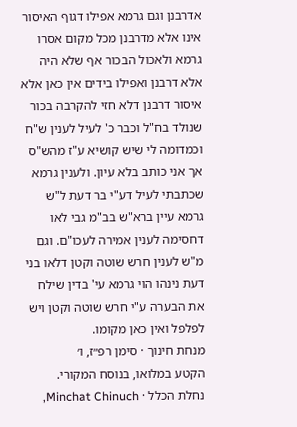אדרבנן וגם גרמא אפילו דגוף האיסור אינו אלא מדרבנן מכל מקום אסרו גרמא ולאכול הבכור אף שלא היה אלא דרבנן ואפילו בידים אין כאן אלא איסור דרבנן דלא חזי להקרבה בכור שנולד בח"ל וכבר כ' לעיל לענין ש"ח וכמדומה לי שיש קושיא ע"ז מהש"ס אך אני כותב בלא עיון. ולענין גרמא שכתבתי לעיל דע"י בר דעת ל"ש גרמא עיין ברא"ש בב"מ גבי לאו דחסימה לענין אמירה לעכו"ם. וגם מ"ש לענין חרש שוטה וקטן דלאו בני דעת נינהו הוי גרמא עי' בדין שילח את הבערה ע"י חרש שוטה וקטן ויש לפלפל ואין כאן מקומו.
מנחת חינוך · סימן רפ״ז, ו׳
הקטע במלואו, בנוסח המקורי.
נחלת הכלל · Minchat Chinuch,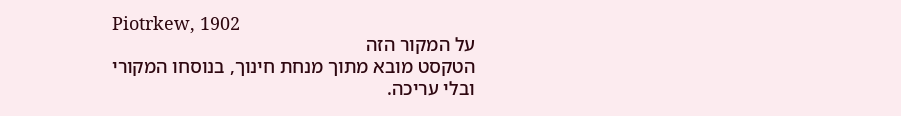Piotrkew, 1902
על המקור הזה
הטקסט מובא מתוך מנחת חינוך, בנוסחו המקורי ובלי עריכה.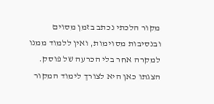מקור הלכתי נכתב בזמן מסוים ובנסיבות מסוימות, ואין ללמוד ממנו למקרה אחר בלי הכרעה של פוסק. הצגתו כאן היא לצורך לימוד המקור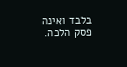בלבד ואינה פסק הלכה.